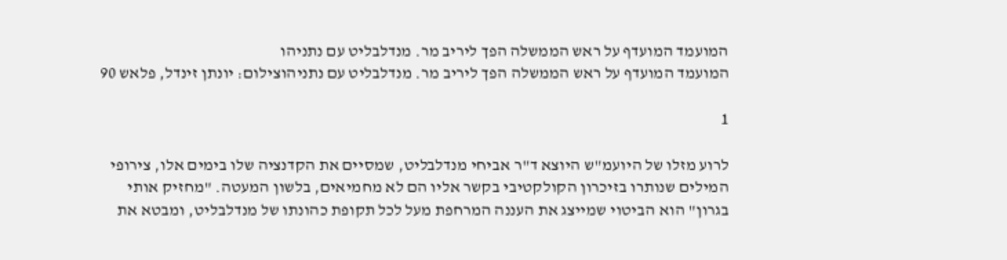המועמד המועדף על ראש הממשלה הפך ליריב מר. מנדלבליט עם נתניהו
המועמד המועדף על ראש הממשלה הפך ליריב מר. מנדלבליט עם נתניהוצילום: יונתן זינדל, פלאש 90

1

לרוע מזלו של היועמ"ש היוצא ד"ר אביחי מנדלבליט, שמסיים את הקדנציה שלו בימים אלו, צירופי המילים שנותרו בזיכרון הקולקטיבי בקשר אליו הם לא מחמיאים, בלשון המעטה. "מחזיק אותי בגרון" הוא הביטוי שמייצג את העננה המרחפת מעל לכל תקופת כהונתו של מנדלבליט, ומבטא את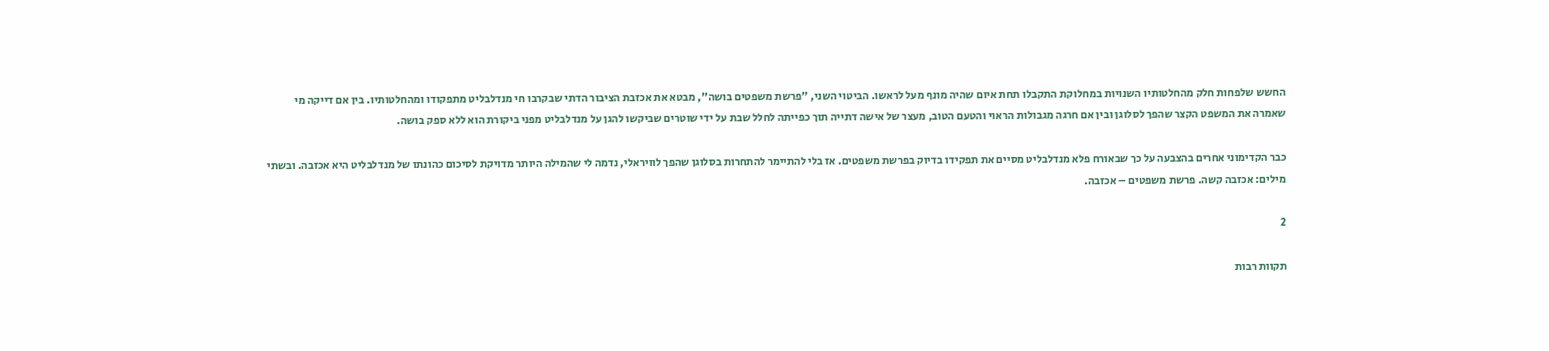החשש שלפחות חלק מהחלטותיו השנויות במחלוקת התקבלו תחת איום שהיה מונף מעל לראשו. הביטוי השני, "פרשת משפטים בושה", מבטא את אכזבת הציבור הדתי שבקרבו חי מנדלבליט מתפקודו ומהחלטותיו. בין אם דייקה מי שאמרה את המשפט הקצר שהפך לסלוגן ובין אם חרגה מגבולות הראוי והטעם הטוב, מעצר של אישה דתייה תוך כפייתה לחלל שבת על ידי שוטרים שביקשו להגן על מנדלבליט מפני ביקורת הוא ללא ספק בושה.

כבר הקדימוני אחרים בהצבעה על כך שבאורח פלא מנדלבליט מסיים את תפקידו בדיוק בפרשת משפטים. אז בלי להתיימר להתחרות בסלוגן שהפך לוויראלי, נדמה לי שהמילה היותר מדויקת לסיכום כהונתו של מנדלבליט היא אכזבה. ובשתי מילים: אכזבה קשה. פרשת משפטים – אכזבה.

2

תקוות רבות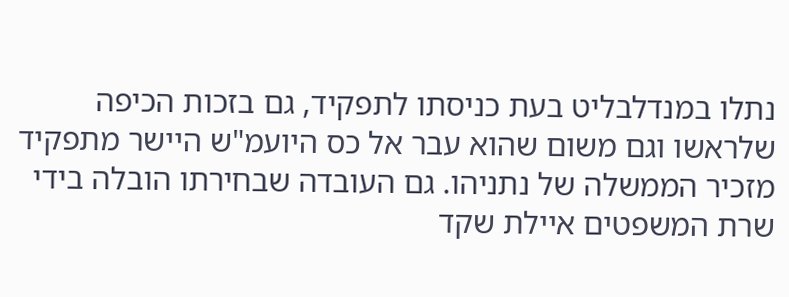נתלו במנדלבליט בעת כניסתו לתפקיד, גם בזכות הכיפה שלראשו וגם משום שהוא עבר אל כס היועמ"ש היישר מתפקיד מזכיר הממשלה של נתניהו. גם העובדה שבחירתו הובלה בידי שרת המשפטים איילת שקד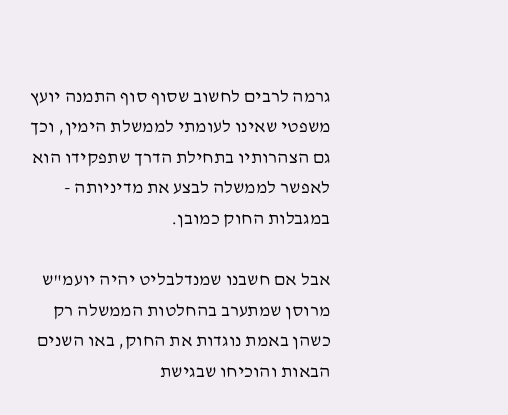גרמה לרבים לחשוב שסוף סוף התמנה יועץ משפטי שאינו לעומתי לממשלת הימין, וכך גם הצהרותיו בתחילת הדרך שתפקידו הוא לאפשר לממשלה לבצע את מדיניותה - במגבלות החוק כמובן.

אבל אם חשבנו שמנדלבליט יהיה יועמ"ש מרוסן שמתערב בהחלטות הממשלה רק כשהן באמת נוגדות את החוק, באו השנים הבאות והוכיחו שבגישת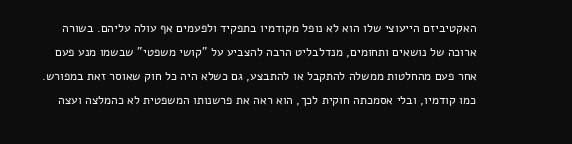האקטיביזם הייעוצי שלו הוא לא נופל מקודמיו בתפקיד ולפעמים אף עולה עליהם. בשורה ארוכה של נושאים ותחומים, מנדלבליט הרבה להצביע על "קושי משפטי" שבשמו מנע פעם אחר פעם מהחלטות ממשלה להתקבל או להתבצע, גם כשלא היה כל חוק שאוסר זאת במפורש. כמו קודמיו, ובלי אסמכתה חוקית לכך, הוא ראה את פרשנותו המשפטית לא כהמלצה ועצה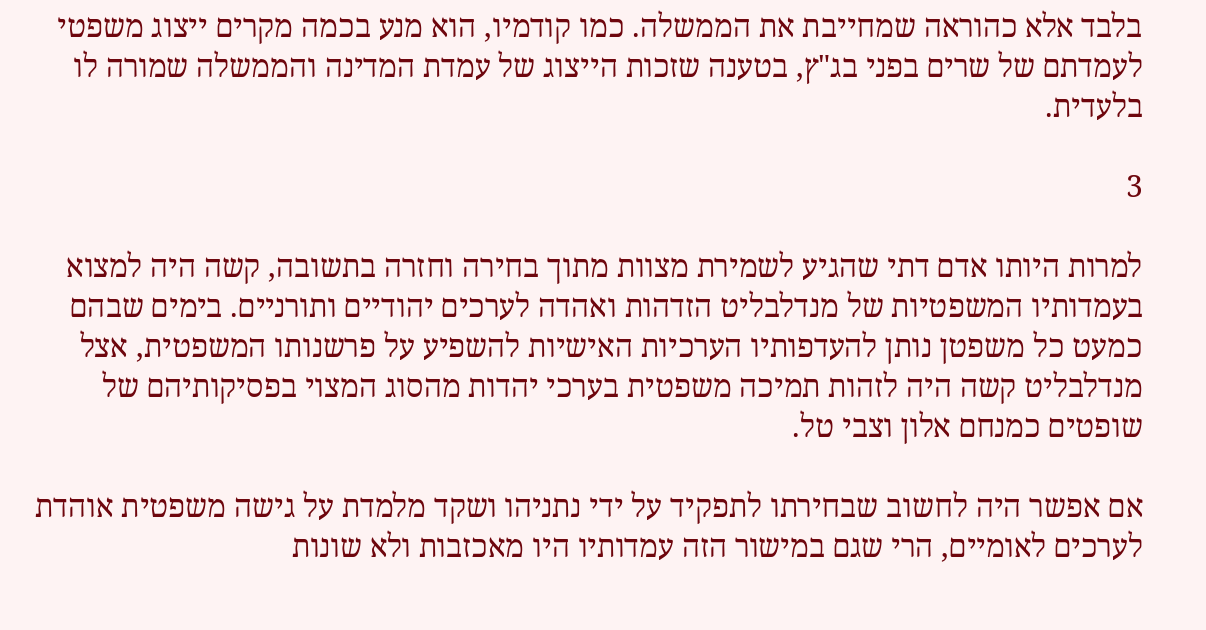בלבד אלא כהוראה שמחייבת את הממשלה. כמו קודמיו, הוא מנע בכמה מקרים ייצוג משפטי לעמדתם של שרים בפני בג"ץ, בטענה שזכות הייצוג של עמדת המדינה והממשלה שמורה לו בלעדית.

3

למרות היותו אדם דתי שהגיע לשמירת מצוות מתוך בחירה וחזרה בתשובה, קשה היה למצוא בעמדותיו המשפטיות של מנדלבליט הזדהות ואהדה לערכים יהודיים ותורניים. בימים שבהם כמעט כל משפטן נותן להעדפותיו הערכיות האישיות להשפיע על פרשנותו המשפטית, אצל מנדלבליט קשה היה לזהות תמיכה משפטית בערכי יהדות מהסוג המצוי בפסיקותיהם של שופטים כמנחם אלון וצבי טל.

אם אפשר היה לחשוב שבחירתו לתפקיד על ידי נתניהו ושקד מלמדת על גישה משפטית אוהדת לערכים לאומיים, הרי שגם במישור הזה עמדותיו היו מאכזבות ולא שונות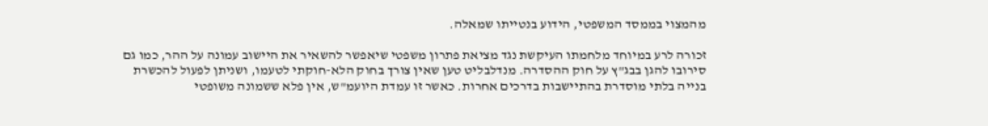מהמצוי בממסד המשפטי, הידוע בנטייתו שמאלה.

זכורה לרע במיוחד מלחמתו העיקשת נגד מציאת פתרון משפטי שיאפשר להשאיר את היישוב עמונה על ההר, כמו גם סירובו להגן בבג"ץ על חוק ההסדרה. מנדלבליט טען שאין צורך בחוק הלא-חוקתי לטעמו, ושניתן לפעול להכשרת בנייה בלתי מוסדרת בהתיישבות בדרכים אחרות. כאשר זו עמדת היועמ"ש, אין פלא ששמונה משופטי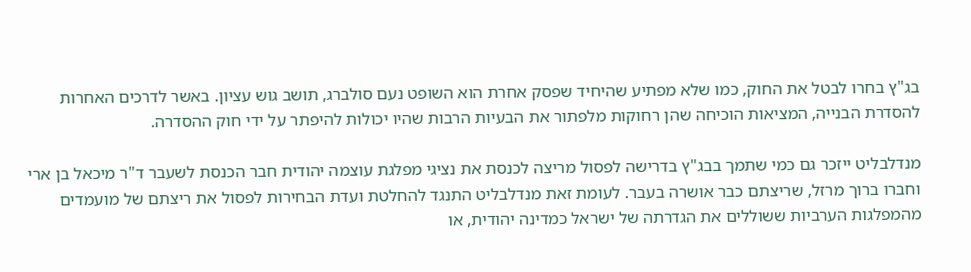בג"ץ בחרו לבטל את החוק, כמו שלא מפתיע שהיחיד שפסק אחרת הוא השופט נעם סולברג, תושב גוש עציון. באשר לדרכים האחרות להסדרת הבנייה, המציאות הוכיחה שהן רחוקות מלפתור את הבעיות הרבות שהיו יכולות להיפתר על ידי חוק ההסדרה.

מנדלבליט ייזכר גם כמי שתמך בבג"ץ בדרישה לפסול מריצה לכנסת את נציגי מפלגת עוצמה יהודית חבר הכנסת לשעבר ד"ר מיכאל בן ארי וחברו ברוך מרזל, שריצתם כבר אושרה בעבר. לעומת זאת מנדלבליט התנגד להחלטת ועדת הבחירות לפסול את ריצתם של מועמדים מהמפלגות הערביות ששוללים את הגדרתה של ישראל כמדינה יהודית, או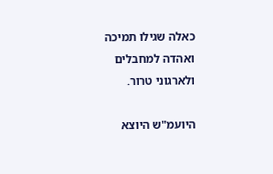כאלה שגילו תמיכה ואהדה למחבלים ולארגוני טרור.

היועמ"ש היוצא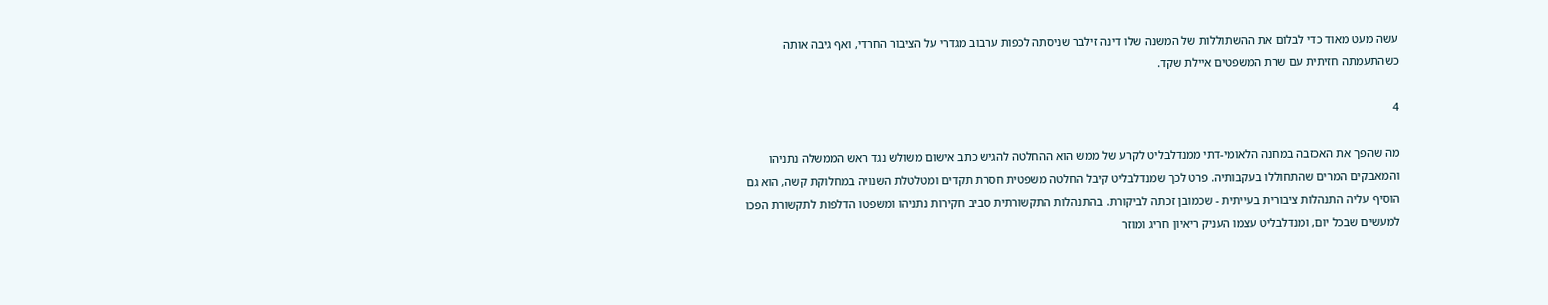עשה מעט מאוד כדי לבלום את ההשתוללות של המשנה שלו דינה זילבר שניסתה לכפות ערבוב מגדרי על הציבור החרדי, ואף גיבה אותה כשהתעמתה חזיתית עם שרת המשפטים איילת שקד.

4

מה שהפך את האכזבה במחנה הלאומי-דתי ממנדלבליט לקרע של ממש הוא ההחלטה להגיש כתב אישום משולש נגד ראש הממשלה נתניהו והמאבקים המרים שהתחוללו בעקבותיה. פרט לכך שמנדלבליט קיבל החלטה משפטית חסרת תקדים ומטלטלת השנויה במחלוקת קשה, הוא גם הוסיף עליה התנהלות ציבורית בעייתית - שכמובן זכתה לביקורת. בהתנהלות התקשורתית סביב חקירות נתניהו ומשפטו הדלפות לתקשורת הפכו למעשים שבכל יום, ומנדלבליט עצמו העניק ריאיון חריג ומוזר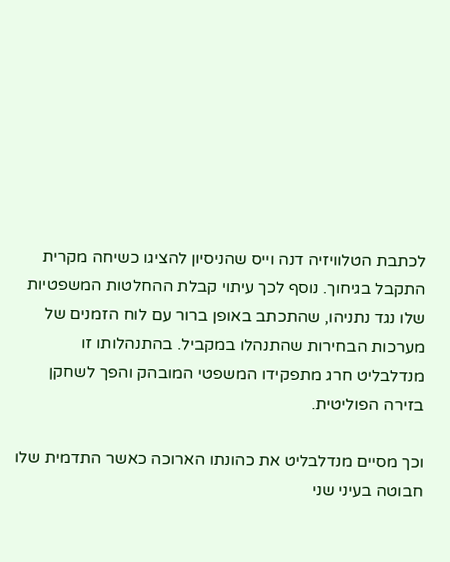לכתבת הטלוויזיה דנה וייס שהניסיון להציגו כשיחה מקרית התקבל בגיחוך. נוסף לכך עיתוי קבלת ההחלטות המשפטיות שלו נגד נתניהו, שהתכתב באופן ברור עם לוח הזמנים של מערכות הבחירות שהתנהלו במקביל. בהתנהלותו זו מנדלבליט חרג מתפקידו המשפטי המובהק והפך לשחקן בזירה הפוליטית.

וכך מסיים מנדלבליט את כהונתו הארוכה כאשר התדמית שלו חבוטה בעיני שני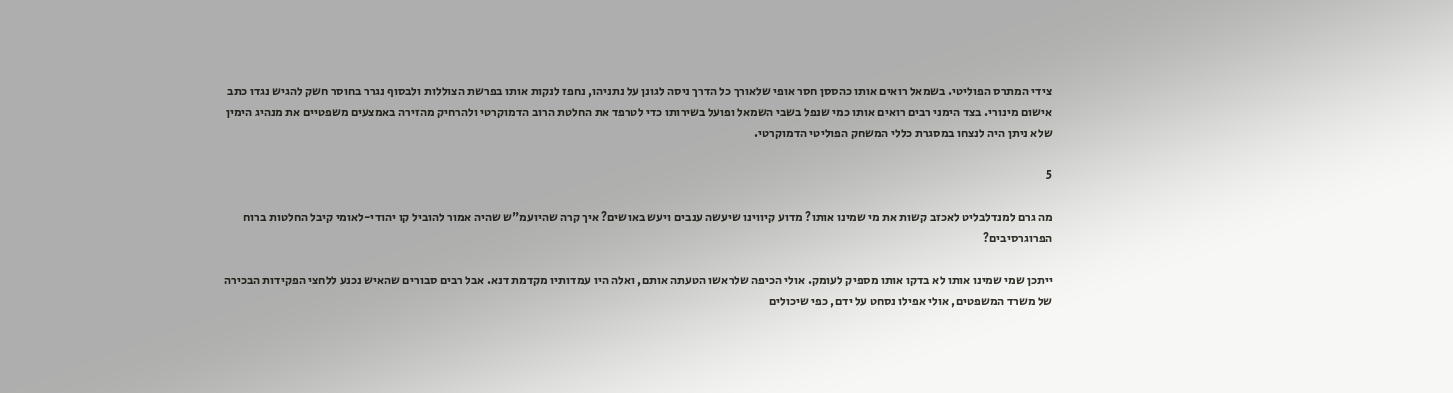צידי המתרס הפוליטי. בשמאל רואים אותו כהססן חסר אופי שלאורך כל הדרך ניסה לגונן על נתניהו, נחפז לנקות אותו בפרשת הצוללות ולבסוף נגרר בחוסר חשק להגיש נגדו כתב אישום מינורי. בצד הימני רבים רואים אותו כמי שנפל בשבי השמאל ופועל בשירותו כדי לטרפד את החלטת הרוב הדמוקרטי ולהרחיק מהזירה באמצעים משפטיים את מנהיג הימין שלא ניתן היה לנצחו במסגרת כללי המשחק הפוליטי הדמוקרטי.

5

מה גרם למנדלבליט לאכזב קשות את מי שמינו אותו? מדוע קיווינו שיעשה ענבים ויעש באושים? איך קרה שהיועמ"ש שהיה אמור להוביל קו יהודי-לאומי קיבל החלטות ברוח הפרוגרסיבים?

ייתכן שמי שמינו אותו לא בדקו אותו מספיק לעומק. אולי הכיפה שלראשו הטעתה אותם, ואלה היו עמדותיו מקדמת דנא. אבל רבים סבורים שהאיש נכנע ללחצי הפקידות הבכירה של משרד המשפטים, אולי אפילו נסחט על ידם, כפי שיכולים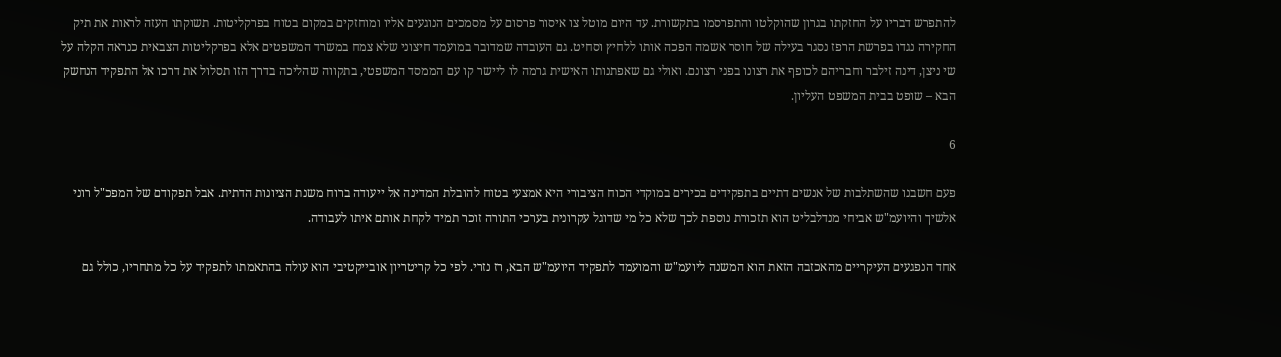להתפרש דבריו על החזקתו בגרון שהוקלטו והתפרסמו בתקשורת. עד היום מוטל צו איסור פרסום על מסמכים הנוגעים אליו ומוחזקים במקום בטוח בפרקליטות. תשוקתו העזה לראות את תיק החקירה נגדו בפרשת הרפז נסגר בעילה של חוסר אשמה הפכה אותו ללחיץ וסחיט. גם העובדה שמדובר במועמד חיצוני שלא צמח במשרד המשפטים אלא בפרקליטות הצבאית כנראה הקלה על שי ניצן, דינה זילבר וחבריהם לכופף את רצונו בפני רצונם. ואולי גם שאפתנותו האישית גרמה לו ליישר קו עם הממסד המשפטי, בתקווה שהליכה בדרך הזו תסלול את דרכו אל התפקיד הנחשק הבא – שופט בבית המשפט העליון.

6

פעם חשבנו שהשתלבות של אנשים דתיים בתפקידים בכירים במוקדי הכוח הציבורי היא אמצעי בטוח להובלת המדינה אל ייעודה ברוח משנת הציונות הדתית. אבל תפקודם של המפכ"ל רוני אלשיך והיועמ"ש אביחי מנדלבליט הוא תזכורת נוספת לכך שלא כל מי שדוגל עקרונית בערכי התורה זוכר תמיד לקחת אותם איתו לעבודה.

אחד הנפגעים העיקריים מהאכזבה הזאת הוא המשנה ליועמ"ש והמועמד לתפקיד היועמ"ש הבא, רז נזרי. לפי כל קריטריון אובייקטיבי הוא עולה בהתאמתו לתפקיד על כל מתחריו, כולל גם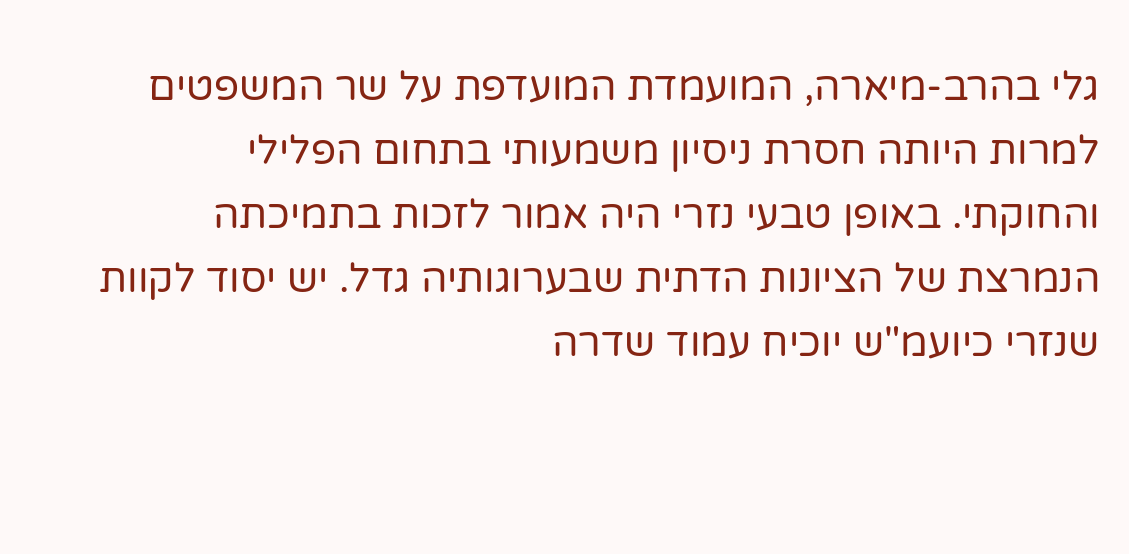גלי בהרב-מיארה, המועמדת המועדפת על שר המשפטים למרות היותה חסרת ניסיון משמעותי בתחום הפלילי והחוקתי. באופן טבעי נזרי היה אמור לזכות בתמיכתה הנמרצת של הציונות הדתית שבערוגותיה גדל. יש יסוד לקוות שנזרי כיועמ"ש יוכיח עמוד שדרה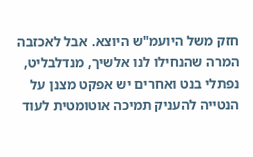חזק משל היועמ"ש היוצא. אבל לאכזבה המרה שהנחילו לנו אלשיך, מנדלבליט, נפתלי בנט ואחרים יש אפקט מצנן על הנטייה להעניק תמיכה אוטומטית לעוד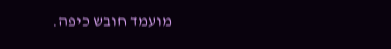מועמד חובש כיפה.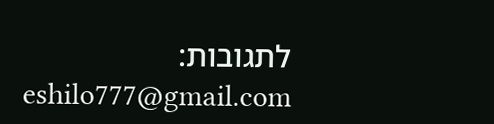לתגובות: eshilo777@gmail.com